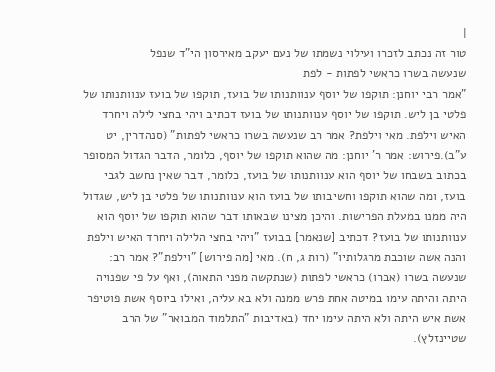|
טור זה נכתב לזכרו ועילוי נשמתו של נעם יעקב מאירסון הי"ד שנפל
שנעשה בשרו כראשי לפתות - לפת
"אמר רבי יוחנן: תוקפו של יוסף ענוותנותו של בועז, תוקפו של בועז ענוותנותו של פלטי בן ליש. תוקפו של יוסף ענוותנותו של בועז דכתיב ויהי בחצי לילה ויחרד האיש וילפת. מאי וילפת? אמר רב שנעשה בשרו כראשי לפתות" (סנהדרין, יט ע"ב).פירוש: אמר ר' יוחנן: מה שהוא תוקפו של יוסף, כלומר, הדבר הגדול המסופר בכתוב בשבחו של יוסף הוא ענוותנותו של בועז, כלומר, דבר שאין נחשב לגבי בועז, ומה שהוא תוקפו וחשיבותו של בועז הוא ענוותנותו של פלטי בן ליש, שגדול היה ממנו במעלת הפרישות. והיכן מצינו שבאותו דבר שהוא תוקפו של יוסף הוא ענוותנותו של בועז? דכתיב [שנאמר] בבועז "ויהי בחצי הלילה ויחרד האיש וילפת והנה אשה שוכבת מרגלותיו" (רות ג, ח). מאי [מה פירוש] "וילפת"? אמר רב: שנעשה בשרו (אברו) כראשי לפתות (שנתקשה מפני התאוה), ואף על פי שפנויה היתה והיתה עימו במיטה אחת פרש ממנה ולא בא עליה, ואילו ביוסף אשת פוטיפר אשת איש היתה ולא היתה עימו יחד (באדיבות "התלמוד המבואר" של הרב שטיינזלץ).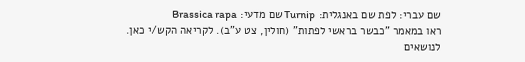שם עברי: לפת שם באנגלית: Turnip שם מדעי: Brassica rapa
ראו במאמר "כבשר בראשי לפתות" (חולין, צט ע"ב). לקריאה הקש/י כאן.
לנושאים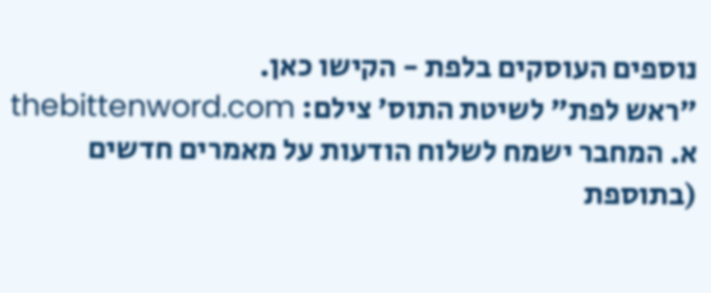נוספים העוסקים בלפת - הקישו כאן.
"ראש לפת" לשיטת התוס' צילם: thebittenword.com
א. המחבר ישמח לשלוח הודעות על מאמרים חדשים (בתוספת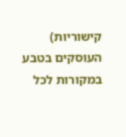קישוריות) העוסקים בטבע במקורות לכל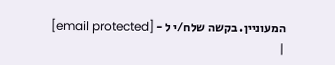המעוניין. בקשה שלח/י ל - [email protected]
|